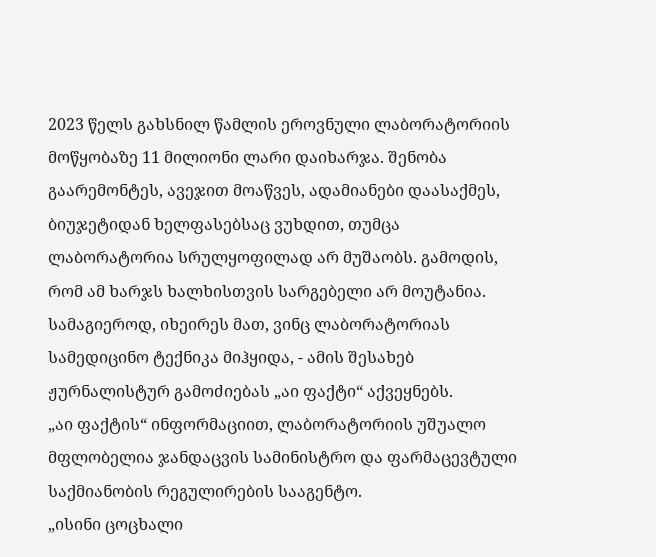2023 წელს გახსნილ წამლის ეროვნული ლაბორატორიის მოწყობაზე 11 მილიონი ლარი დაიხარჯა. შენობა გაარემონტეს, ავეჯით მოაწვეს, ადამიანები დაასაქმეს, ბიუჯეტიდან ხელფასებსაც ვუხდით, თუმცა ლაბორატორია სრულყოფილად არ მუშაობს. გამოდის, რომ ამ ხარჯს ხალხისთვის სარგებელი არ მოუტანია. სამაგიეროდ, იხეირეს მათ, ვინც ლაბორატორიას სამედიცინო ტექნიკა მიჰყიდა, - ამის შესახებ ჟურნალისტურ გამოძიებას „აი ფაქტი“ აქვეყნებს.
„აი ფაქტის“ ინფორმაციით, ლაბორატორიის უშუალო მფლობელია ჯანდაცვის სამინისტრო და ფარმაცევტული საქმიანობის რეგულირების სააგენტო.
„ისინი ცოცხალი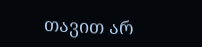თავით არ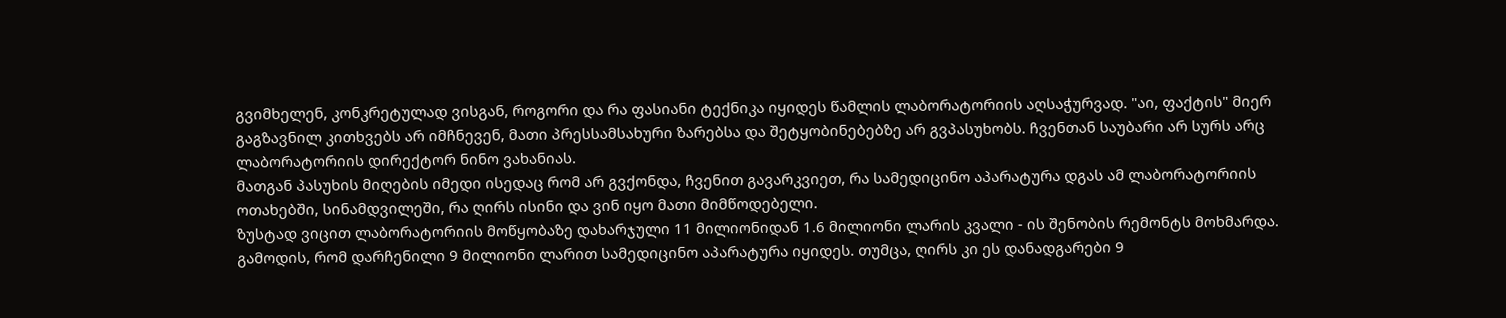გვიმხელენ, კონკრეტულად ვისგან, როგორი და რა ფასიანი ტექნიკა იყიდეს წამლის ლაბორატორიის აღსაჭურვად. "აი, ფაქტის" მიერ გაგზავნილ კითხვებს არ იმჩნევენ, მათი პრესსამსახური ზარებსა და შეტყობინებებზე არ გვპასუხობს. ჩვენთან საუბარი არ სურს არც ლაბორატორიის დირექტორ ნინო ვახანიას.
მათგან პასუხის მიღების იმედი ისედაც რომ არ გვქონდა, ჩვენით გავარკვიეთ, რა სამედიცინო აპარატურა დგას ამ ლაბორატორიის ოთახებში, სინამდვილეში, რა ღირს ისინი და ვინ იყო მათი მიმწოდებელი.
ზუსტად ვიცით ლაბორატორიის მოწყობაზე დახარჯული 11 მილიონიდან 1.6 მილიონი ლარის კვალი - ის შენობის რემონტს მოხმარდა. გამოდის, რომ დარჩენილი 9 მილიონი ლარით სამედიცინო აპარატურა იყიდეს. თუმცა, ღირს კი ეს დანადგარები 9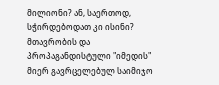მილიონი? ან, საერთოდ, სჭირდებოდათ კი ისინი?
მთავრობის და პროპაგანდისტული "იმედის" მიერ გავრცელებულ საიმიჯო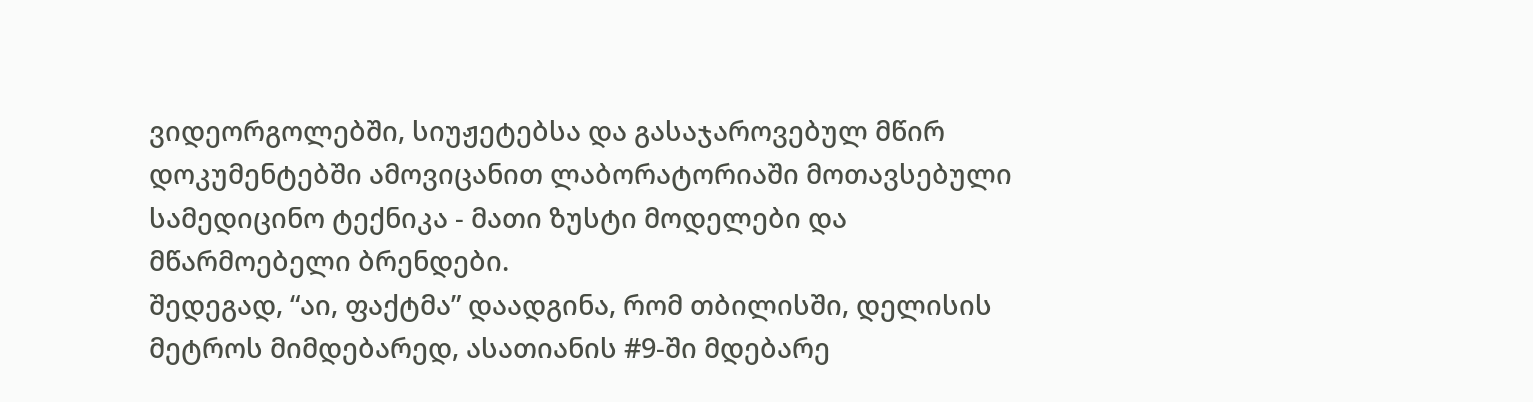ვიდეორგოლებში, სიუჟეტებსა და გასაჯაროვებულ მწირ დოკუმენტებში ამოვიცანით ლაბორატორიაში მოთავსებული სამედიცინო ტექნიკა - მათი ზუსტი მოდელები და მწარმოებელი ბრენდები.
შედეგად, “აი, ფაქტმა” დაადგინა, რომ თბილისში, დელისის მეტროს მიმდებარედ, ასათიანის #9-ში მდებარე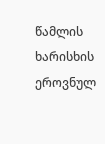წამლის ხარისხის ეროვნულ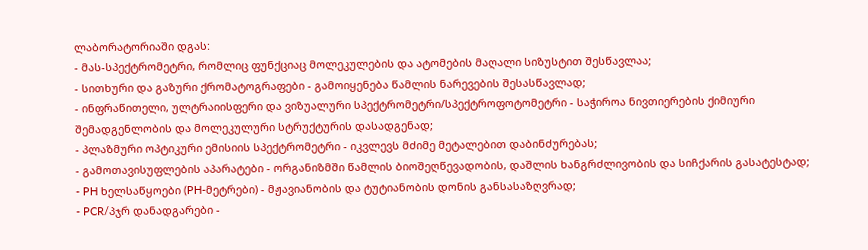ლაბორატორიაში დგას:
- მას-სპექტრომეტრი, რომლიც ფუნქციაც მოლეკულების და ატომების მაღალი სიზუსტით შესწავლაა;
- სითხური და გაზური ქრომატოგრაფები - გამოიყენება წამლის ნარევების შესასწავლად;
- ინფრაწითელი, ულტრაიისფერი და ვიზუალური სპექტრომეტრი/სპექტროფოტომეტრი - საჭიროა ნივთიერების ქიმიური შემადგენლობის და მოლეკულური სტრუქტურის დასადგენად;
- პლაზმური ოპტიკური ემისიის სპექტრომეტრი - იკვლევს მძიმე მეტალებით დაბინძურებას;
- გამოთავისუფლების აპარატები - ორგანიზმში წამლის ბიოშეღწევადობის, დაშლის ხანგრძლივობის და სიჩქარის გასატესტად;
- PH ხელსაწყოები (PH-მეტრები) - მჟავიანობის და ტუტიანობის დონის განსასაზღვრად;
- PCR/პჯრ დანადგარები -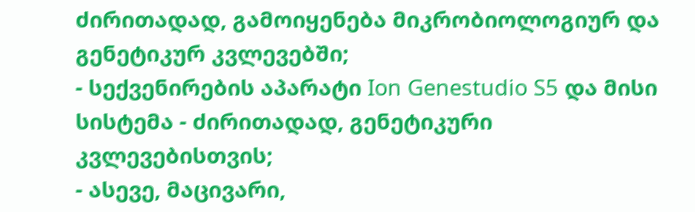ძირითადად, გამოიყენება მიკრობიოლოგიურ და გენეტიკურ კვლევებში;
- სექვენირების აპარატი Ion Genestudio S5 და მისი სისტემა - ძირითადად, გენეტიკური კვლევებისთვის;
- ასევე, მაცივარი,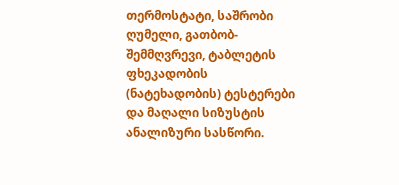თერმოსტატი, საშრობი ღუმელი, გათბობ-შემმღვრევი, ტაბლეტის ფხეკადობის (ნატეხადობის) ტესტერები და მაღალი სიზუსტის ანალიზური სასწორი.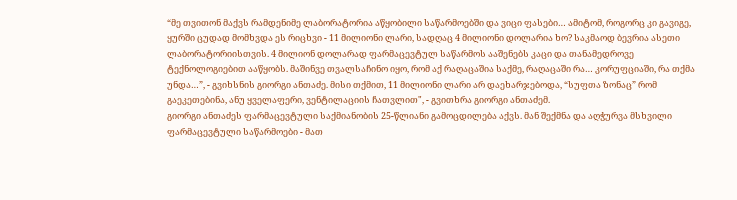“მე თვითონ მაქვს რამდენიმე ლაბორატორია აწყობილი საწარმოებში და ვიცი ფასები… ამიტომ, როგორც კი გავიგე, ყურში ცუდად მომხვდა ეს რიცხვი - 11 მილიონი ლარი, სადღაც 4 მილიონი დოლარია ხო? საკმაოდ ბევრია ასეთი ლაბორატორიისთვის. 4 მილიონ დოლარად ფარმაცევტულ საწარმოს ააშენებს კაცი და თანამედროვე ტექნოლოგიებით ააწყობს. მაშინვე თვალსაჩინო იყო, რომ აქ რაღაცაშია საქმე, რაღაცაში რა… კორუფციაში, რა თქმა უნდა…”, - გვიხსნის გიორგი ანთაძე. მისი თქმით, 11 მილიონი ლარი არ დაეხარჯებოდა, “სუფთა ზონაც” რომ გაეკეთებინა, ანუ ყველაფერი, ვენტილაციის ჩათვლით", - გვითხრა გიორგი ანთაძემ.
გიორგი ანთაძეს ფარმაცევტული საქმიანობის 25-წლიანი გამოცდილება აქვს. მან შექმნა და აღჭურვა მსხვილი ფარმაცევტული საწარმოები - მათ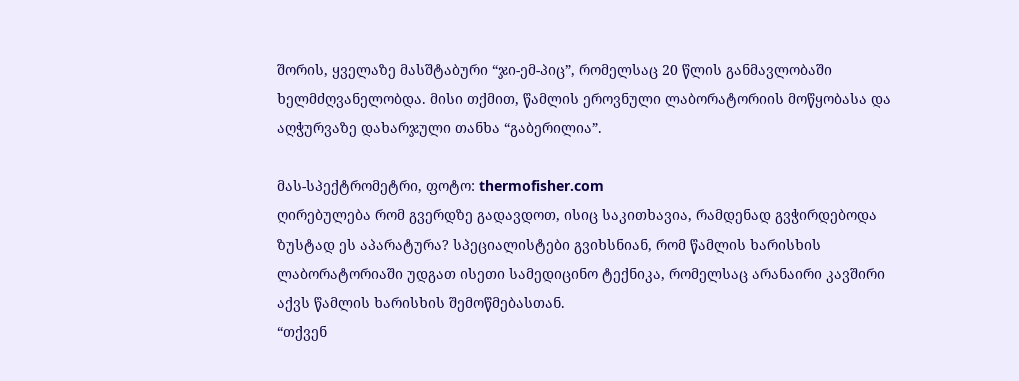შორის, ყველაზე მასშტაბური “ჯი-ემ-პიც”, რომელსაც 20 წლის განმავლობაში ხელმძღვანელობდა. მისი თქმით, წამლის ეროვნული ლაბორატორიის მოწყობასა და აღჭურვაზე დახარჯული თანხა “გაბერილია”.

მას-სპექტრომეტრი, ფოტო: thermofisher.com
ღირებულება რომ გვერდზე გადავდოთ, ისიც საკითხავია, რამდენად გვჭირდებოდა ზუსტად ეს აპარატურა? სპეციალისტები გვიხსნიან, რომ წამლის ხარისხის ლაბორატორიაში უდგათ ისეთი სამედიცინო ტექნიკა, რომელსაც არანაირი კავშირი აქვს წამლის ხარისხის შემოწმებასთან.
“თქვენ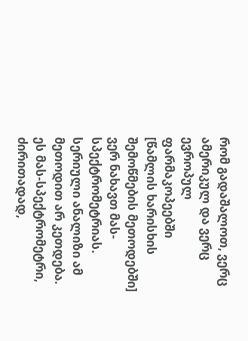რომ გადაშალოთ, ვერც ამერიკულ და ვერც ევროპულ ფარმაკოპეებში [წამლის ხარისხის შემოწმების მეთოდებში] ვერ ნახავთ მას-სპექტრომეტრიას. სერიული ანალიზი ამ მეთოდით არ კეთდება. ეს მას-სპექტრომეტრი, ძირითადად,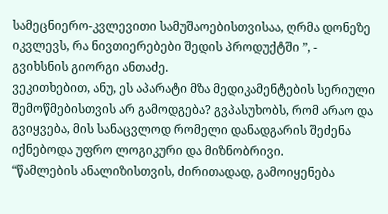სამეცნიერო-კვლევითი სამუშაოებისთვისაა, ღრმა დონეზე იკვლევს, რა ნივთიერებები შედის პროდუქტში ”, - გვიხსნის გიორგი ანთაძე.
ვეკითხებით, ანუ, ეს აპარატი მზა მედიკამენტების სერიული შემოწმებისთვის არ გამოდგება? გვპასუხობს, რომ არაო და გვიყვება, მის სანაცვლოდ რომელი დანადგარის შეძენა იქნებოდა უფრო ლოგიკური და მიზნობრივი.
“წამლების ანალიზისთვის, ძირითადად, გამოიყენება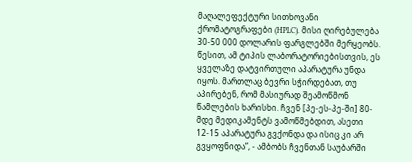მაღალეფექტური სითხოვანი ქრომატოგრაფები (HPLC). მისი ღირებულება 30-50 000 დოლარის ფარგლებში მერყეობს. წესით, ამ ტიპის ლაბორატორიებისთვის, ეს ყველაზე დატვირთული აპარატურა უნდა იყოს. მართლაც ბევრი სჭირდებათ, თუ აპირებენ, რომ მასიურად შეამოწმონ წამლების ხარისხი. ჩვენ [პე-ეს-პე-ში] 80-მდე მედიკამენტს ვამოწმებდით, ასეთი 12-15 აპარატურა გვქონდა და ისიც კი არ გვყოფნიდა”, - ამბობს ჩვენთან საუბარში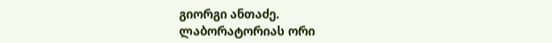გიორგი ანთაძე.
ლაბორატორიას ორი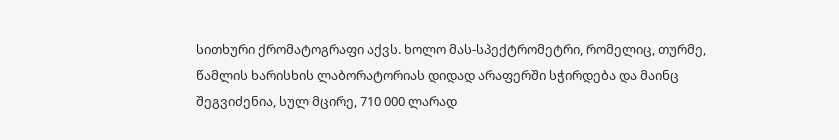სითხური ქრომატოგრაფი აქვს. ხოლო მას-სპექტრომეტრი, რომელიც, თურმე, წამლის ხარისხის ლაბორატორიას დიდად არაფერში სჭირდება და მაინც შეგვიძენია, სულ მცირე, 710 000 ლარად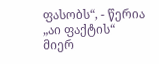ფასობს“, - წერია „აი ფაქტის“ მიერ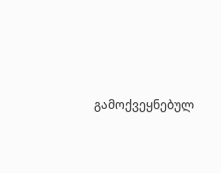გამოქვეყნებულ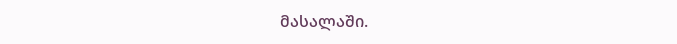მასალაში.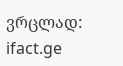ვრცლად: ifact.ge